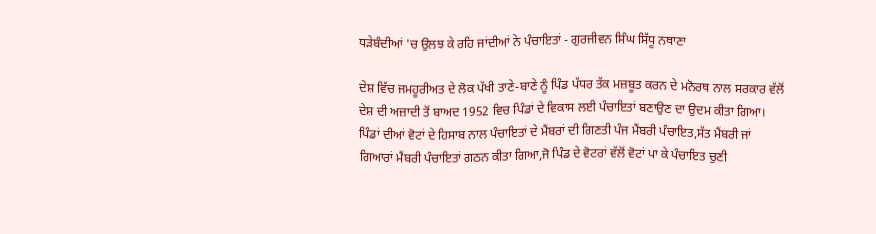ਧੜੇਬੰਦੀਆਂ 'ਚ ਉਲਝ ਕੇ ਰਹਿ ਜਾਂਦੀਆਂ ਨੇ ਪੰਚਾਇਤਾਂ - ਗੁਰਜੀਵਨ ਸਿੰਘ ਸਿੱਧੂ ਨਥਾਣਾ

ਦੇਸ਼ ਵਿੱਚ ਜਮਹੂਰੀਅਤ ਦੇ ਲੋਕ ਪੱਖੀ ਤਾਣੇ-ਬਾਣੇ ਨੂੰ ਪਿੰਡ ਪੱਧਰ ਤੱਕ ਮਜ਼ਬੂਤ ਕਰਨ ਦੇ ਮਨੋਰਥ ਨਾਲ ਸਰਕਾਰ ਵੱਲੋਂ ਦੇਸ਼ ਦੀ ਅਜ਼ਾਦੀ ਤੋਂ ਬਾਅਦ 1952 ਵਿਚ ਪਿੰਡਾਂ ਦੇ ਵਿਕਾਸ ਲਈ ਪੰਚਾਇਤਾਂ ਬਣਾਉਣ ਦਾ ਉਦਮ ਕੀਤਾ ਗਿਆ। ਪਿੰਡਾਂ ਦੀਆਂ ਵੋਟਾਂ ਦੇ ਹਿਸਾਬ ਨਾਲ ਪੰਚਾਇਤਾਂ ਦੇ ਮੈਂਬਰਾਂ ਦੀ ਗਿਣਤੀ ਪੰਜ ਮੈਂਬਰੀ ਪੰਚਾਇਤ,ਸੱਤ ਮੈਂਬਰੀ ਜਾਂ ਗਿਆਰਾਂ ਮੈਂਬਰੀ ਪੰਚਾਇਤਾਂ ਗਠਨ ਕੀਤਾ ਗਿਆ,ਜੋ ਪਿੰਡ ਦੇ ਵੋਟਰਾਂ ਵੱਲੋਂ ਵੋਟਾਂ ਪਾ ਕੇ ਪੰਚਾਇਤ ਚੁਣੀ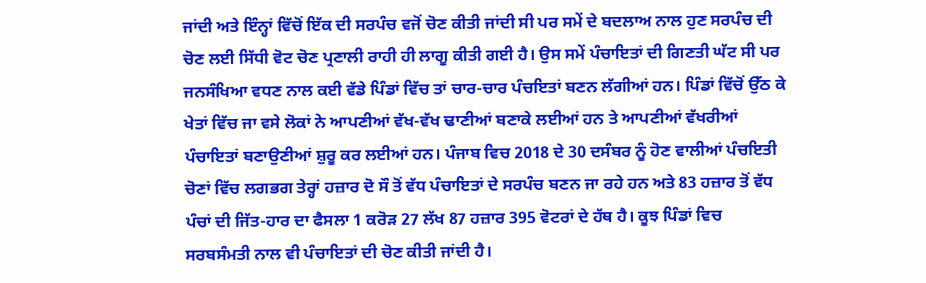ਜਾਂਦੀ ਅਤੇ ਇੰਨ੍ਹਾਂ ਵਿੱਚੋਂ ਇੱਕ ਦੀ ਸਰਪੰਚ ਵਜੋਂ ਚੋਣ ਕੀਤੀ ਜਾਂਦੀ ਸੀ ਪਰ ਸਮੇਂ ਦੇ ਬਦਲਾਅ ਨਾਲ ਹੁਣ ਸਰਪੰਚ ਦੀ ਚੋਣ ਲਈ ਸਿੱਧੀ ਵੋਟ ਚੋਣ ਪ੍ਰਣਾਲੀ ਰਾਹੀ ਹੀ ਲਾਗੂ ਕੀਤੀ ਗਈ ਹੈ। ਉਸ ਸਮੇਂ ਪੰਚਾਇਤਾਂ ਦੀ ਗਿਣਤੀ ਘੱਟ ਸੀ ਪਰ ਜਨਸੰਖਿਆ ਵਧਣ ਨਾਲ ਕਈ ਵੱਡੇ ਪਿੰਡਾਂ ਵਿੱਚ ਤਾਂ ਚਾਰ-ਚਾਰ ਪੰਚਇਤਾਂ ਬਣਨ ਲੱਗੀਆਂ ਹਨ। ਪਿੰਡਾਂ ਵਿੱਚੋਂ ਉੱਠ ਕੇ ਖੇਤਾਂ ਵਿੱਚ ਜਾ ਵਸੇ ਲੋਕਾਂ ਨੇ ਆਪਣੀਆਂ ਵੱਖ-ਵੱਖ ਢਾਣੀਆਂ ਬਣਾਕੇ ਲਈਆਂ ਹਨ ਤੇ ਆਪਣੀਆਂ ਵੱਖਰੀਆਂ ਪੰਚਾਇਤਾਂ ਬਣਾਉਣੀਆਂ ਸ਼ੁਰੂ ਕਰ ਲਈਆਂ ਹਨ। ਪੰਜਾਬ ਵਿਚ 2018 ਦੇ 30 ਦਸੰਬਰ ਨੂੰ ਹੋਣ ਵਾਲੀਆਂ ਪੰਚਇਤੀ ਚੋਣਾਂ ਵਿੱਚ ਲਗਭਗ ਤੇਰ੍ਹਾਂ ਹਜ਼ਾਰ ਦੋ ਸੌ ਤੋਂ ਵੱਧ ਪੰਚਾਇਤਾਂ ਦੇ ਸਰਪੰਚ ਬਣਨ ਜਾ ਰਹੇ ਹਨ ਅਤੇ 83 ਹਜ਼ਾਰ ਤੋਂ ਵੱਧ ਪੰਚਾਂ ਦੀ ਜਿੱਤ-ਹਾਰ ਦਾ ਫੈਸਲਾ 1 ਕਰੋੜ 27 ਲੱਖ 87 ਹਜ਼ਾਰ 395 ਵੋਟਰਾਂ ਦੇ ਹੱਥ ਹੈ। ਕੂਝ ਪਿੰਡਾਂ ਵਿਚ ਸਰਬਸੰਮਤੀ ਨਾਲ ਵੀ ਪੰਚਾਇਤਾਂ ਦੀ ਚੋਣ ਕੀਤੀ ਜਾਂਦੀ ਹੈ।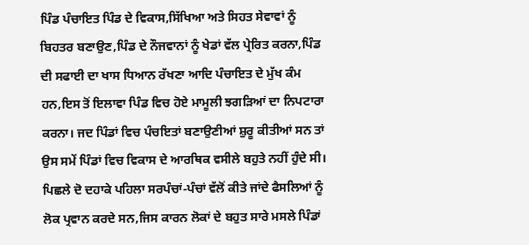ਪਿੰਡ ਪੰਚਾਇਤ ਪਿੰਡ ਦੇ ਵਿਕਾਸ,ਸਿੱਖਿਆ ਅਤੇ ਸਿਹਤ ਸੇਵਾਵਾਂ ਨੂੰ ਬਿਹਤਰ ਬਣਾਉਣ,ਪਿੰਡ ਦੇ ਨੌਜਵਾਨਾਂ ਨੂੰ ਖੇਡਾਂ ਵੱਲ ਪ੍ਰੇਰਿਤ ਕਰਨਾ,ਪਿੰਡ ਦੀ ਸਫਾਈ ਦਾ ਖਾਸ ਧਿਆਨ ਰੱਖਣਾ ਆਦਿ ਪੰਚਾਇਤ ਦੇ ਮੁੱਖ ਕੰਮ ਹਨ,ਇਸ ਤੋਂ ਇਲਾਵਾ ਪਿੰਡ ਵਿਚ ਹੋਏ ਮਾਮੂਲੀ ਝਗੜਿਆਂ ਦਾ ਨਿਪਟਾਰਾ ਕਰਨਾ। ਜਦ ਪਿੰਡਾਂ ਵਿਚ ਪੰਚਇਤਾਂ ਬਣਾਉਣੀਆਂ ਸ਼ੁਰੂ ਕੀਤੀਆਂ ਸਨ ਤਾਂ ਉਸ ਸਮੇਂ ਪਿੰਡਾਂ ਵਿਚ ਵਿਕਾਸ ਦੇ ਆਰਥਿਕ ਵਸੀਲੇ ਬਹੁਤੇ ਨਹੀਂ ਹੁੰਦੇ ਸੀ। ਪਿਛਲੇ ਦੋ ਦਹਾਕੇ ਪਹਿਲਾ ਸਰਪੰਚਾਂ-ਪੰਚਾਂ ਵੱਲੋਂ ਕੀਤੇ ਜਾਂਦੇ ਫੈਸਲਿਆਂ ਨੂੰ ਲੋਕ ਪ੍ਰਵਾਨ ਕਰਦੇ ਸਨ,ਜਿਸ ਕਾਰਨ ਲੋਕਾਂ ਦੇ ਬਹੁਤ ਸਾਰੇ ਮਸਲੇ ਪਿੰਡਾਂ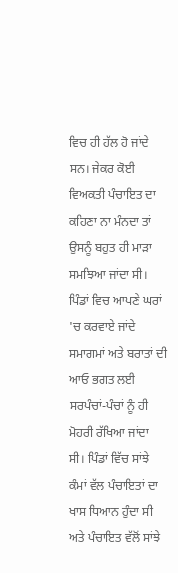ਵਿਚ ਹੀ ਹੱਲ ਹੋ ਜਾਂਦੇ ਸਨ। ਜੇਕਰ ਕੋਈ ਵਿਅਕਤੀ ਪੰਚਾਇਤ ਦਾ ਕਹਿਣਾ ਨਾ ਮੰਨਦਾ ਤਾਂ ਉਸਨੂੰ ਬਹੁਤ ਹੀ ਮਾੜਾ ਸਮਝਿਆ ਜਾਂਦਾ ਸੀ। ਪਿੰਡਾਂ ਵਿਚ ਆਪਣੇ ਘਰਾਂ 'ਚ ਕਰਵਾਏ ਜਾਂਦੇ ਸਮਾਗਮਾਂ ਅਤੇ ਬਰਾਤਾਂ ਦੀ ਆਓ ਭਗਤ ਲਈ ਸਰਪੰਚਾਂ-ਪੰਚਾਂ ਨੂੰ ਹੀ ਮੋਹਰੀ ਰੱਖਿਆ ਜਾਂਦਾ ਸੀ। ਪਿੰਡਾਂ ਵਿੱਚ ਸਾਂਝੇ ਕੰਮਾਂ ਵੱਲ ਪੰਚਾਇਤਾਂ ਦਾ ਖਾਸ ਧਿਆਨ ਹੁੰਦਾ ਸੀ ਅਤੇ ਪੰਚਾਇਤ ਵੱਲੋਂ ਸਾਂਝੇ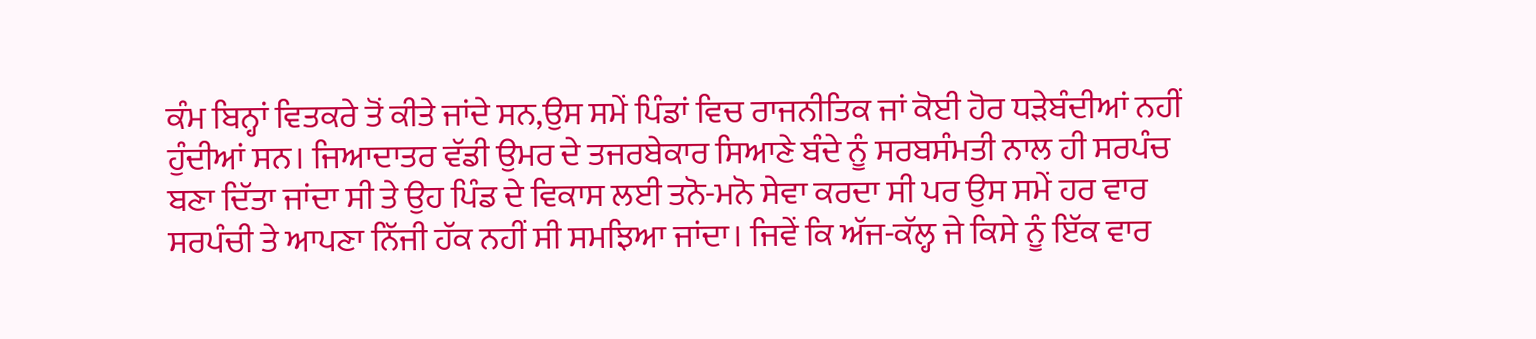ਕੰਮ ਬਿਨ੍ਹਾਂ ਵਿਤਕਰੇ ਤੋਂ ਕੀਤੇ ਜਾਂਦੇ ਸਨ,ਉਸ ਸਮੇਂ ਪਿੰਡਾਂ ਵਿਚ ਰਾਜਨੀਤਿਕ ਜਾਂ ਕੋਈ ਹੋਰ ਧੜੇਬੰਦੀਆਂ ਨਹੀਂ ਹੁੰਦੀਆਂ ਸਨ। ਜਿਆਦਾਤਰ ਵੱਡੀ ਉਮਰ ਦੇ ਤਜਰਬੇਕਾਰ ਸਿਆਣੇ ਬੰਦੇ ਨੂੰ ਸਰਬਸੰਮਤੀ ਨਾਲ ਹੀ ਸਰਪੰਚ ਬਣਾ ਦਿੱਤਾ ਜਾਂਦਾ ਸੀ ਤੇ ਉਹ ਪਿੰਡ ਦੇ ਵਿਕਾਸ ਲਈ ਤਨੋ-ਮਨੋ ਸੇਵਾ ਕਰਦਾ ਸੀ ਪਰ ਉਸ ਸਮੇਂ ਹਰ ਵਾਰ ਸਰਪੰਚੀ ਤੇ ਆਪਣਾ ਨਿੱਜੀ ਹੱਕ ਨਹੀਂ ਸੀ ਸਮਝਿਆ ਜਾਂਦਾ। ਜਿਵੇਂ ਕਿ ਅੱਜ-ਕੱਲ੍ਹ ਜੇ ਕਿਸੇ ਨੂੰ ਇੱਕ ਵਾਰ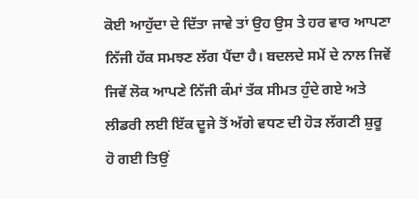ਕੋਈ ਆਹੁੱਦਾ ਦੇ ਦਿੱਤਾ ਜਾਵੇ ਤਾਂ ਉਹ ਉਸ ਤੇ ਹਰ ਵਾਰ ਆਪਣਾ ਨਿੱਜੀ ਹੱਕ ਸਮਝਣ ਲੱਗ ਪੈਂਦਾ ਹੈ। ਬਦਲਦੇ ਸਮੇਂ ਦੇ ਨਾਲ ਜਿਵੇਂ ਜਿਵੇਂ ਲੋਕ ਆਪਣੇ ਨਿੱਜੀ ਕੰਮਾਂ ਤੱਕ ਸੀਮਤ ਹੁੰਦੇ ਗਏ ਅਤੇ ਲੀਡਰੀ ਲਈ ਇੱਕ ਦੂਜੇ ਤੋਂ ਅੱਗੇ ਵਧਣ ਦੀ ਹੋੜ ਲੱਗਣੀ ਸ਼ੁਰੂ ਹੋ ਗਈ ਤਿਉਂ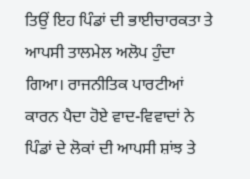ਤਿਉਂ ਇਹ ਪਿੰਡਾਂ ਦੀ ਭਾਈਚਾਰਕਤਾ ਤੇ ਆਪਸੀ ਤਾਲਮੇਲ ਅਲੋਪ ਹੁੰਦਾ ਗਿਆ। ਰਾਜਨੀਤਿਕ ਪਾਰਟੀਆਂ ਕਾਰਨ ਪੈਦਾ ਹੋਏ ਵਾਦ-ਵਿਵਾਦਾਂ ਨੇ ਪਿੰਡਾਂ ਦੇ ਲੋਕਾਂ ਦੀ ਆਪਸੀ ਸ਼ਾਂਝ ਤੇ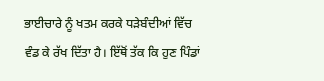ਭਾਈਚਾਰੇ ਨੂੰ ਖਤਮ ਕਰਕੇ ਧੜੇਬੰਦੀਆਂ ਵਿੱਚ ਵੰਡ ਕੇ ਰੱਖ ਦਿੱਤਾ ਹੈ। ਇੱਥੋਂ ਤੱਕ ਕਿ ਹੁਣ ਪਿੰਡਾਂ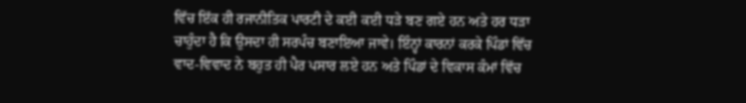ਵਿੱਚ ਇੱਕ ਹੀ ਰਜਾਨੀਤਿਕ ਪਾਰਟੀ ਦੇ ਕਈ ਕਈ ਧੜੇ ਬਣ ਗਏ ਹਨ ਅਤੇ ਹਰ ਧੜਾ ਚਾਹੁੰਦਾ ਹੈ ਕਿ ਉਸਦਾ ਹੀ ਸਰਪੰਚ ਬਣਾਇਆ ਜਾਵੇ। ਇੰਨ੍ਹਾਂ ਕਾਰਨਾਂ ਕਰਕੇ ਪਿੰਡਾਂ ਵਿੱਚ ਵਾਦ-ਵਿਵਾਦ ਨੇ ਬਹੁਤ ਹੀ ਪੈਰ ਪਸਾਰ ਲਏ ਹਨ ਅਤੇ ਪਿੰਡਾਂ ਦੇ ਵਿਕਾਸ ਕੰਮਾਂ ਵਿੱਚ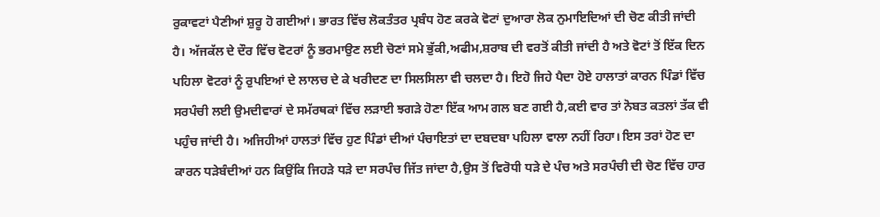ਰੁਕਾਵਟਾਂ ਪੈਣੀਆਂ ਸ਼ੁਰੂ ਹੋ ਗਈਆਂ। ਭਾਰਤ ਵਿੱਚ ਲੋਕਤੰਤਰ ਪ੍ਰਬੰਧ ਹੋਣ ਕਰਕੇ ਵੋਟਾਂ ਦੁਆਰਾ ਲੋਕ ਨੁਮਾਇਦਿਆਂ ਦੀ ਚੋਣ ਕੀਤੀ ਜਾਂਦੀ ਹੈ। ਅੱਜਕੱਲ ਦੇ ਦੌਰ ਵਿੱਚ ਵੋਟਰਾਂ ਨੂੰ ਭਰਮਾਉਣ ਲਈ ਚੋਣਾਂ ਸਮੇ ਭੁੱਕੀ,ਅਫੀਮ,ਸ਼ਰਾਬ ਦੀ ਵਰਤੋਂ ਕੀਤੀ ਜਾਂਦੀ ਹੈ ਅਤੇ ਵੋਟਾਂ ਤੋਂ ਇੱਕ ਦਿਨ ਪਹਿਲਾ ਵੋਟਰਾਂ ਨੂੰ ਰੁਪਇਆਂ ਦੇ ਲਾਲਚ ਦੇ ਕੇ ਖਰੀਦਣ ਦਾ ਸਿਲਸਿਲਾ ਵੀ ਚਲਦਾ ਹੈ। ਇਹੋ ਜਿਹੇ ਪੈਦਾ ਹੋਏ ਹਾਲਾਤਾਂ ਕਾਰਨ ਪਿੰਡਾਂ ਵਿੱਚ ਸਰਪੰਚੀ ਲਈ ਉਮਦੀਵਾਰਾਂ ਦੇ ਸਮੱਰਥਕਾਂ ਵਿੱਚ ਲੜਾਈ ਝਗੜੇ ਹੋਣਾ ਇੱਕ ਆਮ ਗਲ ਬਣ ਗਈ ਹੈ,ਕਈ ਵਾਰ ਤਾਂ ਨੋਬਤ ਕਤਲਾਂ ਤੱਕ ਵੀ ਪਹੁੰਚ ਜਾਂਦੀ ਹੈ। ਅਜਿਹੀਆਂ ਹਾਲਤਾਂ ਵਿੱਚ ਹੁਣ ਪਿੰਡਾਂ ਦੀਆਂ ਪੰਚਾਇਤਾਂ ਦਾ ਦਬਦਬਾ ਪਹਿਲਾ ਵਾਲਾ ਨਹੀਂ ਰਿਹਾ। ਇਸ ਤਰਾਂ ਹੋਣ ਦਾ ਕਾਰਨ ਧੜੇਬੰਦੀਆਂ ਹਨ ਕਿਉਂਕਿ ਜਿਹੜੇ ਧੜੇ ਦਾ ਸਰਪੰਚ ਜਿੱਤ ਜਾਂਦਾ ਹੈ,ਉਸ ਤੋਂ ਵਿਰੋਧੀ ਧੜੇ ਦੇ ਪੰਚ ਅਤੇ ਸਰਪੰਚੀ ਦੀ ਚੋਣ ਵਿੱਚ ਹਾਰ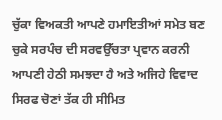ਚੁੱਕਾ ਵਿਅਕਤੀ ਆਪਣੇ ਹਮਾਇਤੀਆਂ ਸਮੇਤ ਬਣ ਚੁਕੇ ਸਰਪੰਚ ਦੀ ਸਰਵਉੱਚਤਾ ਪ੍ਰਵਾਨ ਕਰਨੀ ਆਪਣੀ ਹੇਠੀ ਸਮਝਦਾ ਹੈ ਅਤੇ ਅਜਿਹੇ ਵਿਵਾਦ ਸਿਰਫ ਚੋਣਾਂ ਤੱਕ ਹੀ ਸੀਮਿਤ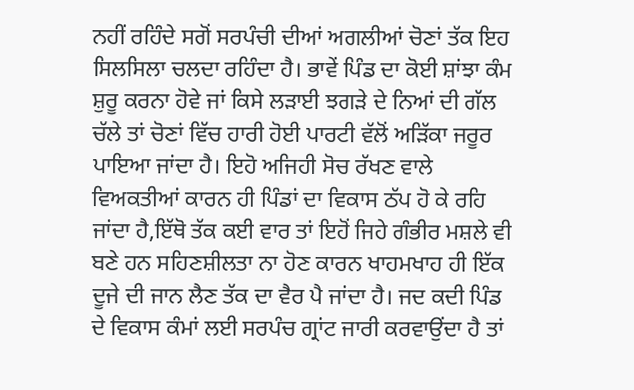ਨਹੀਂ ਰਹਿੰਦੇ ਸਗੋਂ ਸਰਪੰਚੀ ਦੀਆਂ ਅਗਲੀਆਂ ਚੋਣਾਂ ਤੱਕ ਇਹ ਸਿਲਸਿਲਾ ਚਲਦਾ ਰਹਿੰਦਾ ਹੈ। ਭਾਵੇਂ ਪਿੰਡ ਦਾ ਕੋਈ ਸ਼ਾਂਝਾ ਕੰਮ ਸ਼ੁਰੂ ਕਰਨਾ ਹੋਵੇ ਜਾਂ ਕਿਸੇ ਲੜਾਈ ਝਗੜੇ ਦੇ ਨਿਆਂ ਦੀ ਗੱਲ ਚੱਲੇ ਤਾਂ ਚੋਣਾਂ ਵਿੱਚ ਹਾਰੀ ਹੋਈ ਪਾਰਟੀ ਵੱਲੋਂ ਅੜਿੱਕਾ ਜਰੂਰ ਪਾਇਆ ਜਾਂਦਾ ਹੈ। ਇਹੋ ਅਜਿਹੀ ਸੋਚ ਰੱਖਣ ਵਾਲੇ ਵਿਅਕਤੀਆਂ ਕਾਰਨ ਹੀ ਪਿੰਡਾਂ ਦਾ ਵਿਕਾਸ ਠੱਪ ਹੋ ਕੇ ਰਹਿ ਜਾਂਦਾ ਹੈ,ਇੱਥੋ ਤੱਕ ਕਈ ਵਾਰ ਤਾਂ ਇਹੋਂ ਜਿਹੇ ਗੰਭੀਰ ਮਸ਼ਲੇ ਵੀ ਬਣੇ ਹਨ ਸਹਿਣਸ਼ੀਲਤਾ ਨਾ ਹੋਣ ਕਾਰਨ ਖਾਹਮਖਾਹ ਹੀ ਇੱਕ ਦੂਜੇ ਦੀ ਜਾਨ ਲੈਣ ਤੱਕ ਦਾ ਵੈਰ ਪੈ ਜਾਂਦਾ ਹੈ। ਜਦ ਕਦੀ ਪਿੰਡ ਦੇ ਵਿਕਾਸ ਕੰਮਾਂ ਲਈ ਸਰਪੰਚ ਗ੍ਰਾਂਟ ਜਾਰੀ ਕਰਵਾਉਂਦਾ ਹੈ ਤਾਂ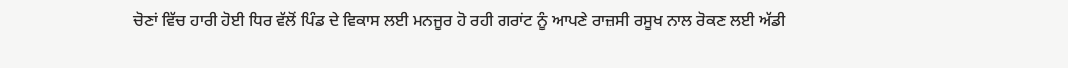ਚੋਣਾਂ ਵਿੱਚ ਹਾਰੀ ਹੋਈ ਧਿਰ ਵੱਲੋਂ ਪਿੰਡ ਦੇ ਵਿਕਾਸ ਲਈ ਮਨਜੂਰ ਹੋ ਰਹੀ ਗਰਾਂਟ ਨੂੰ ਆਪਣੇ ਰਾਜ਼ਸੀ ਰਸੂਖ ਨਾਲ ਰੋਕਣ ਲਈ ਅੱਡੀ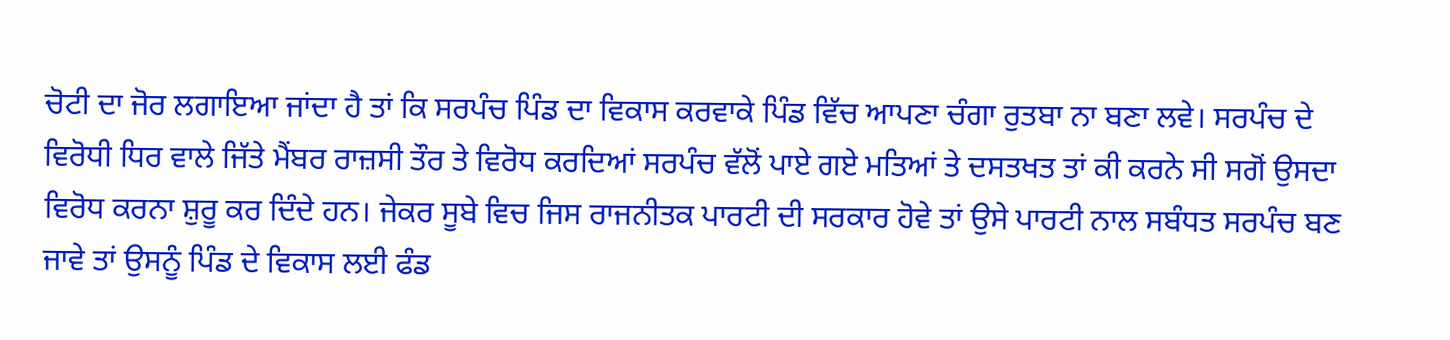ਚੋਟੀ ਦਾ ਜੋਰ ਲਗਾਇਆ ਜਾਂਦਾ ਹੈ ਤਾਂ ਕਿ ਸਰਪੰਚ ਪਿੰਡ ਦਾ ਵਿਕਾਸ ਕਰਵਾਕੇ ਪਿੰਡ ਵਿੱਚ ਆਪਣਾ ਚੰਗਾ ਰੁਤਬਾ ਨਾ ਬਣਾ ਲਵੇ। ਸਰਪੰਚ ਦੇ ਵਿਰੋਧੀ ਧਿਰ ਵਾਲੇ ਜਿੱਤੇ ਮੈਂਬਰ ਰਾਜ਼ਸੀ ਤੌਰ ਤੇ ਵਿਰੋਧ ਕਰਦਿਆਂ ਸਰਪੰਚ ਵੱਲੋਂ ਪਾਏ ਗਏ ਮਤਿਆਂ ਤੇ ਦਸਤਖਤ ਤਾਂ ਕੀ ਕਰਨੇ ਸੀ ਸਗੋਂ ਉਸਦਾ ਵਿਰੋਧ ਕਰਨਾ ਸ਼ੁਰੂ ਕਰ ਦਿੰਦੇ ਹਨ। ਜੇਕਰ ਸੂਬੇ ਵਿਚ ਜਿਸ ਰਾਜਨੀਤਕ ਪਾਰਟੀ ਦੀ ਸਰਕਾਰ ਹੋਵੇ ਤਾਂ ਉਸੇ ਪਾਰਟੀ ਨਾਲ ਸਬੰਧਤ ਸਰਪੰਚ ਬਣ ਜਾਵੇ ਤਾਂ ਉਸਨੂੰ ਪਿੰਡ ਦੇ ਵਿਕਾਸ ਲਈ ਫੰਡ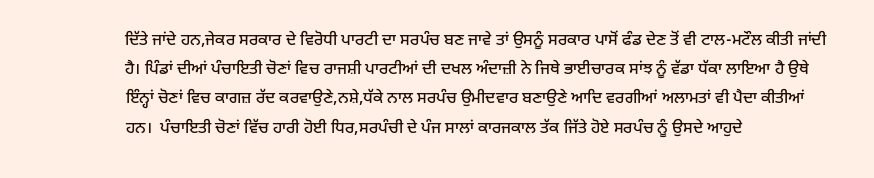ਦਿੱਤੇ ਜਾਂਦੇ ਹਨ,ਜੇਕਰ ਸਰਕਾਰ ਦੇ ਵਿਰੋਧੀ ਪਾਰਟੀ ਦਾ ਸਰਪੰਚ ਬਣ ਜਾਵੇ ਤਾਂ ਉਸਨੂੰ ਸਰਕਾਰ ਪਾਸੋਂ ਫੰਡ ਦੇਣ ਤੋਂ ਵੀ ਟਾਲ-ਮਟੌਲ ਕੀਤੀ ਜਾਂਦੀ ਹੈ। ਪਿੰਡਾਂ ਦੀਆਂ ਪੰਚਾਇਤੀ ਚੋਣਾਂ ਵਿਚ ਰਾਜਸ਼ੀ ਪਾਰਟੀਆਂ ਦੀ ਦਖਲ ਅੰਦਾਜ਼ੀ ਨੇ ਜਿਥੇ ਭਾਈਚਾਰਕ ਸਾਂਝ ਨੂੰ ਵੱਡਾ ਧੱਕਾ ਲਾਇਆ ਹੈ ਉਥੇ ਇੰਨ੍ਹਾਂ ਚੋਣਾਂ ਵਿਚ ਕਾਗਜ਼ ਰੱਦ ਕਰਵਾਉਣੇ,ਨਸ਼ੇ,ਧੱਕੇ ਨਾਲ ਸਰਪੰਚ ਉਮੀਦਵਾਰ ਬਣਾਉਣੇ ਆਦਿ ਵਰਗੀਆਂ ਅਲਾਮਤਾਂ ਵੀ ਪੈਦਾ ਕੀਤੀਆਂ ਹਨ।  ਪੰਚਾਇਤੀ ਚੋਣਾਂ ਵਿੱਚ ਹਾਰੀ ਹੋਈ ਧਿਰ,ਸਰਪੰਚੀ ਦੇ ਪੰਜ ਸਾਲਾਂ ਕਾਰਜਕਾਲ ਤੱਕ ਜਿੱਤੇ ਹੋਏ ਸਰਪੰਚ ਨੂੰ ਉਸਦੇ ਆਹੁਦੇ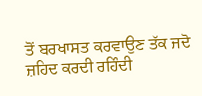ਤੋਂ ਬਰਖਾਸਤ ਕਰਵਾਉਣ ਤੱਕ ਜਦੋ ਜ਼ਹਿਦ ਕਰਦੀ ਰਹਿੰਦੀ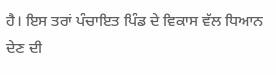ਹੈ। ਇਸ ਤਰਾਂ ਪੰਚਾਇਤ ਪਿੰਡ ਦੇ ਵਿਕਾਸ ਵੱਲ ਧਿਆਨ ਦੇਣ ਦੀ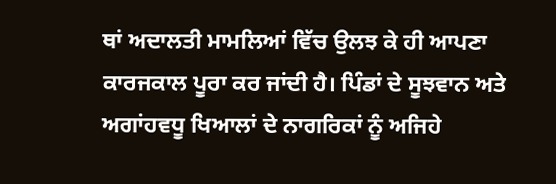ਥਾਂ ਅਦਾਲਤੀ ਮਾਮਲਿਆਂ ਵਿੱਚ ਉਲਝ ਕੇ ਹੀ ਆਪਣਾ ਕਾਰਜਕਾਲ ਪੂਰਾ ਕਰ ਜਾਂਦੀ ਹੈ। ਪਿੰਡਾਂ ਦੇ ਸੂਝਵਾਨ ਅਤੇ ਅਗਾਂਹਵਧੂ ਖਿਆਲਾਂ ਦੇ ਨਾਗਰਿਕਾਂ ਨੂੰ ਅਜਿਹੇ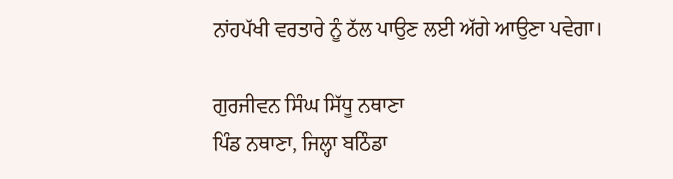ਨਾਂਹਪੱਖੀ ਵਰਤਾਰੇ ਨੂੰ ਠੱਲ ਪਾਉਣ ਲਈ ਅੱਗੇ ਆਉਣਾ ਪਵੇਗਾ।

ਗੁਰਜੀਵਨ ਸਿੰਘ ਸਿੱਧੂ ਨਥਾਣਾ
ਪਿੰਡ ਨਥਾਣਾ, ਜਿਲ੍ਹਾ ਬਠਿੰਡਾ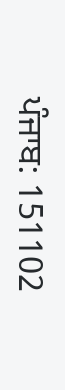ਪੰਜਾਬ: 151102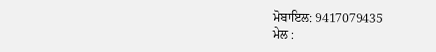ਮੋਬਾਇਲ: 9417079435
ਮੇਲ :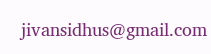jivansidhus@gmail.com